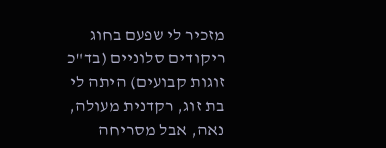מזכיר לי שפעם בחוג ריקודים סלוניים (בד"כ זוגות קבועים) היתה לי בת זוג, רקדנית מעולה, נאה, אבל מסריחה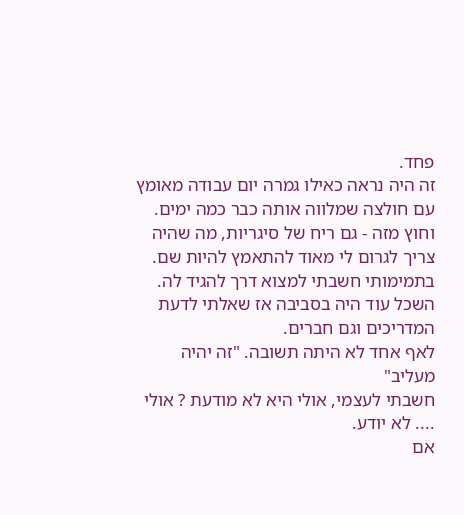פחד.
זה היה נראה כאילו גמרה יום עבודה מאומץ עם חולצה שמלווה אותה כבר כמה ימים.
וחוץ מזה - גם ריח של סיגריות, מה שהיה צריך לגרום לי מאוד להתאמץ להיות שם.
בתמימותי חשבתי למצוא דרך להגיד לה.
השכל עוד היה בסביבה אז שאלתי לדעת המדריכים וגם חברים.
לאף אחד לא היתה תשובה. "זה יהיה מעליב"
חשבתי לעצמי, אולי היא לא מודעת ? אולי .... לא יודע.
אם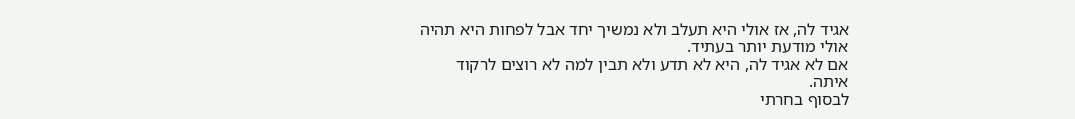אגיד לה, אז אולי היא תעלב ולא נמשיך יחד אבל לפחות היא תהיה אולי מודעת יותר בעתיד.
אם לא אגיד לה, היא לא תדע ולא תבין למה לא רוצים לרקוד איתה.
לבסוף בחרתי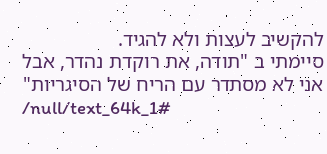להקשיב לעצות ולא להגיד.
סיימתי ב "תודה, את רוקדת נהדר, אבל אני לא מסתדר עם הריח של הסיגריות"
/null/text_64k_1#